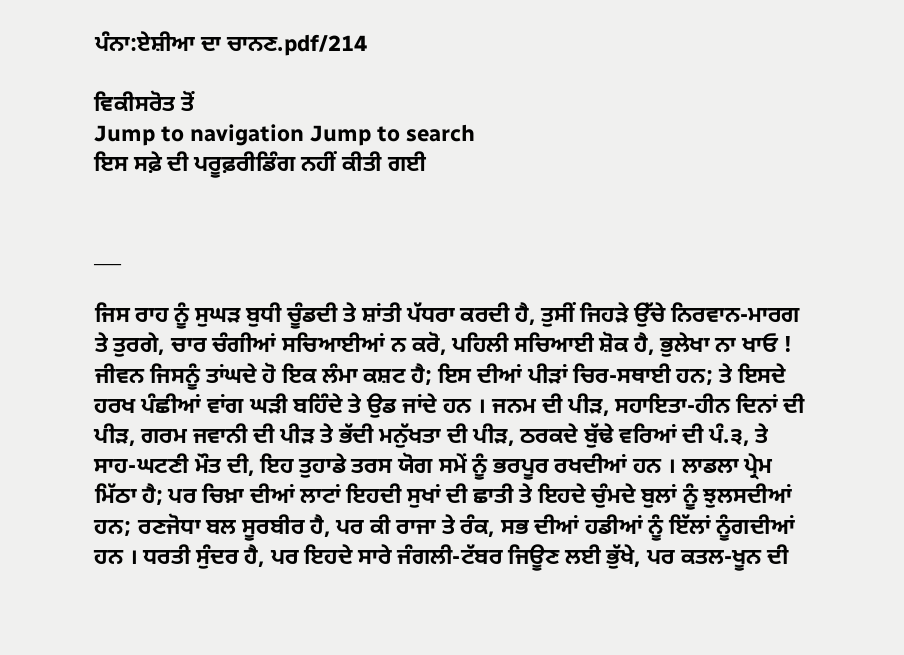ਪੰਨਾ:ਏਸ਼ੀਆ ਦਾ ਚਾਨਣ.pdf/214

ਵਿਕੀਸਰੋਤ ਤੋਂ
Jump to navigation Jump to search
ਇਸ ਸਫ਼ੇ ਦੀ ਪਰੂਫ਼ਰੀਡਿੰਗ ਨਹੀਂ ਕੀਤੀ ਗਈ


___

ਜਿਸ ਰਾਹ ਨੂੰ ਸੁਘੜ ਬੁਧੀ ਚੂੰਡਦੀ ਤੇ ਸ਼ਾਂਤੀ ਪੱਧਰਾ ਕਰਦੀ ਹੈ, ਤੁਸੀਂ ਜਿਹੜੇ ਉੱਚੇ ਨਿਰਵਾਨ-ਮਾਰਗ ਤੇ ਤੁਰਗੇ, ਚਾਰ ਚੰਗੀਆਂ ਸਚਿਆਈਆਂ ਨ ਕਰੋ, ਪਹਿਲੀ ਸਚਿਆਈ ਸ਼ੋਕ ਹੈ, ਭੁਲੇਖਾ ਨਾ ਖਾਓ ! ਜੀਵਨ ਜਿਸਨੂੰ ਤਾਂਘਦੇ ਹੋ ਇਕ ਲੰਮਾ ਕਸ਼ਟ ਹੈ; ਇਸ ਦੀਆਂ ਪੀੜਾਂ ਚਿਰ-ਸਥਾਈ ਹਨ; ਤੇ ਇਸਦੇ ਹਰਖ ਪੰਛੀਆਂ ਵਾਂਗ ਘੜੀ ਬਹਿੰਦੇ ਤੇ ਉਡ ਜਾਂਦੇ ਹਨ । ਜਨਮ ਦੀ ਪੀੜ, ਸਹਾਇਤਾ-ਹੀਨ ਦਿਨਾਂ ਦੀ ਪੀੜ, ਗਰਮ ਜਵਾਨੀ ਦੀ ਪੀੜ ਤੇ ਭੱਦੀ ਮਨੁੱਖਤਾ ਦੀ ਪੀੜ, ਠਰਕਦੇ ਬੁੱਢੇ ਵਰਿਆਂ ਦੀ ਪੰ.੩, ਤੇ ਸਾਹ-ਘਟਣੀ ਮੌਤ ਦੀ, ਇਹ ਤੁਹਾਡੇ ਤਰਸ ਯੋਗ ਸਮੇਂ ਨੂੰ ਭਰਪੂਰ ਰਖਦੀਆਂ ਹਨ । ਲਾਡਲਾ ਪ੍ਰੇਮ ਮਿੱਠਾ ਹੈ; ਪਰ ਚਿਖ਼ਾ ਦੀਆਂ ਲਾਟਾਂ ਇਹਦੀ ਸੁਖਾਂ ਦੀ ਛਾਤੀ ਤੇ ਇਹਦੇ ਚੁੰਮਦੇ ਬੁਲਾਂ ਨੂੰ ਝੁਲਸਦੀਆਂ ਹਨ; ਰਣਜੋਧਾ ਬਲ ਸੂਰਬੀਰ ਹੈ, ਪਰ ਕੀ ਰਾਜਾ ਤੇ ਰੰਕ, ਸਭ ਦੀਆਂ ਹਡੀਆਂ ਨੂੰ ਇੱਲਾਂ ਨੂੰਗਦੀਆਂ ਹਨ । ਧਰਤੀ ਸੁੰਦਰ ਹੈ, ਪਰ ਇਹਦੇ ਸਾਰੇ ਜੰਗਲੀ-ਟੱਬਰ ਜਿਊਣ ਲਈ ਭੁੱਖੇ, ਪਰ ਕਤਲ-ਖੂਨ ਦੀ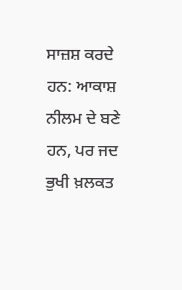ਸਾਜ਼ਸ਼ ਕਰਦੇ ਹਨ: ਆਕਾਸ਼ ਨੀਲਮ ਦੇ ਬਣੇ ਹਨ, ਪਰ ਜਦ ਭੁਖੀ ਖ਼ਲਕਤ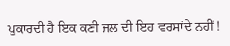ਪੁਕਾਰਦੀ ਹੈ ਇਕ ਕਣੀ ਜਲ ਦੀ ਇਹ ਵਰਸਾਂਦੇ ਨਹੀਂ !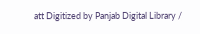att Digitized by Panjab Digital Library /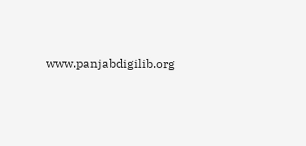www.panjabdigilib.org